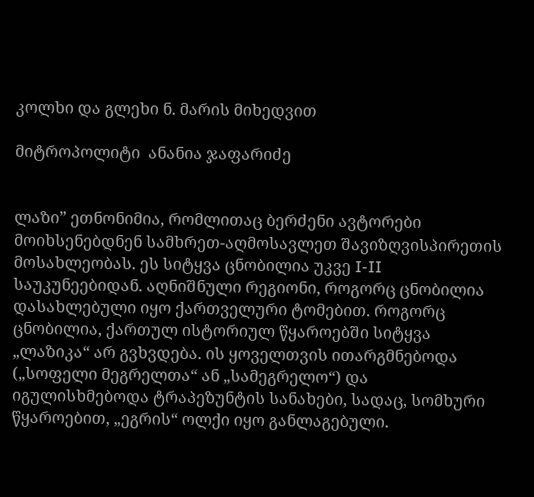კოლხი და გლეხი ნ. მარის მიხედვით

მიტროპოლიტი  ანანია ჯაფარიძე


ლაზი” ეთნონიმია, რომლითაც ბერძენი ავტორები მოიხსენებდნენ სამხრეთ-აღმოსავლეთ შავიზღვისპირეთის მოსახლეობას. ეს სიტყვა ცნობილია უკვე I-II საუკუნეებიდან. აღნიშნული რეგიონი, როგორც ცნობილია დასახლებული იყო ქართველური ტომებით. როგორც ცნობილია, ქართულ ისტორიულ წყაროებში სიტყვა „ლაზიკა“ არ გვხვდება. ის ყოველთვის ითარგმნებოდა („სოფელი მეგრელთა“ ან „სამეგრელო“) და იგულისხმებოდა ტრაპეზუნტის სანახები, სადაც, სომხური წყაროებით, „ეგრის“ ოლქი იყო განლაგებული.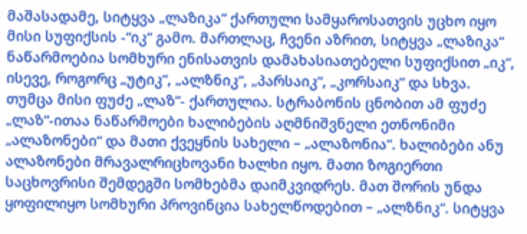მაშასადამე, სიტყვა „ლაზიკა“ ქართული სამყაროსათვის უცხო იყო მისი სუფიქსის -“იკ“ გამო. მართლაც, ჩვენი აზრით, სიტყვა „ლაზიკა“ ნაწარმოებია სომხური ენისათვის დამახასიათებელი სუფიქსით „იკ“, ისევე, როგორც „უტიკ“, „ალზნიკ“, „პარსაიკ“, „კორსაიკ“ და სხვა. თუმცა მისი ფუძე „ლაზ“- ქართულია. სტრაბონის ცნობით ამ ფუძე „ლაზ“-ითაა ნაწარმოები ხალიბების აღმნიშვნელი ეთნონიმი „ალაზონები“ და მათი ქვეყნის სახელი – „ალაზონია“. ხალიბები ანუ ალაზონები მრავალრიცხოვანი ხალხი იყო. მათი ზოგიერთი საცხოვრისი შემდეგში სომხებმა დაიმკვიდრეს. მათ შორის უნდა ყოფილიყო სომხური პროვინცია სახელწოდებით – „ალზნიკ“. სიტყვა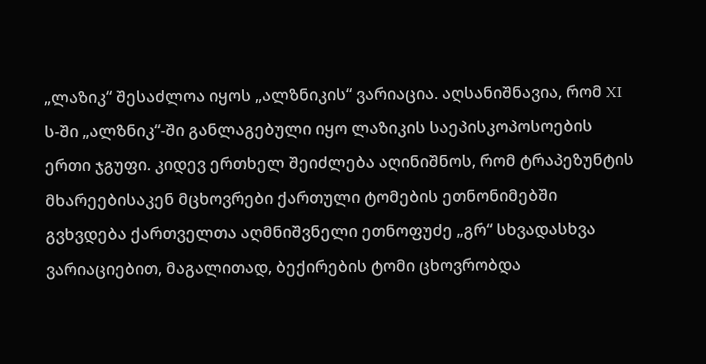„ლაზიკ“ შესაძლოა იყოს „ალზნიკის“ ვარიაცია. აღსანიშნავია, რომ XI ს-ში „ალზნიკ“-ში განლაგებული იყო ლაზიკის საეპისკოპოსოების ერთი ჯგუფი. კიდევ ერთხელ შეიძლება აღინიშნოს, რომ ტრაპეზუნტის მხარეებისაკენ მცხოვრები ქართული ტომების ეთნონიმებში გვხვდება ქართველთა აღმნიშვნელი ეთნოფუძე „გრ“ სხვადასხვა ვარიაციებით, მაგალითად, ბექირების ტომი ცხოვრობდა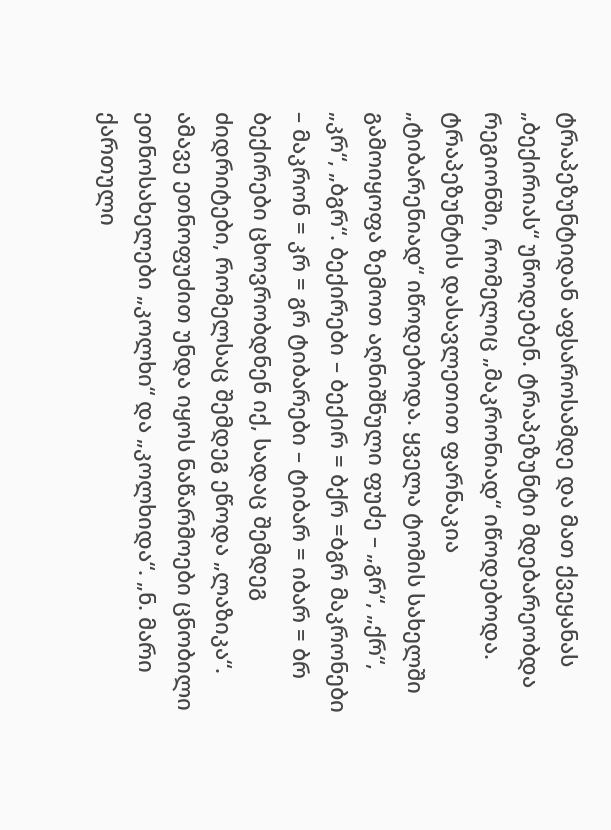ტრაპეზუნტიდან აფსაროსამდე და მათ ქვეყანას „ბექირიას“ უწოდებენ. ტრაპეზუნტი მდებარეობდა რეგიონში, რომელიც „მაკრონიად“ იწოდებოდა. ტრაპეზუნტის დასავლეთით ფარნაკია „ტიბარენიად“ იწოდებოდა. ყველა ტომის სახელში გამოიყოფა ზემოთ აღნიშნული ფუძე – „გრ“, „ქრ“, „კრ“, „ბგრ“. ბექირები – ბექირ = ბქრ =ბგრ მაკრონები – მაკრონ = კრ = გრ ტიბარები – ტიბარ = იბარ = ბრ ბექირები ცხოვრობდნენ იქ, სადაც შემდეგ ძიდრიტები, რომელსაც შემდეგ ეწოდა „ლაზიკა“. ამავე ეთნოფუძით უნდა იყოს ნაწარმოები ცნობილი ეთნოსახელები „კოლხი“ და „კოლხიდა“. „ნ. მარი ქართული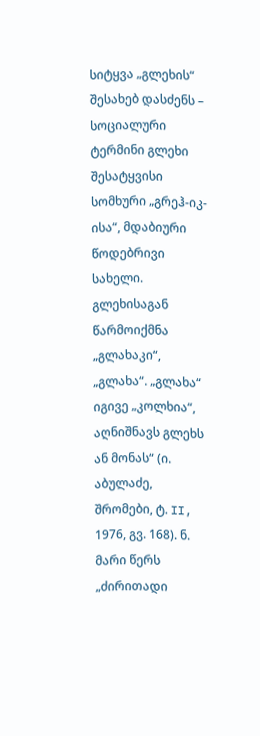სიტყვა „გლეხის“ შესახებ დასძენს – სოციალური ტერმინი გლეხი შესატყვისი სომხური „გრეჰ-იკ-ისა“, მდაბიური წოდებრივი სახელი. გლეხისაგან წარმოიქმნა „გლახაკი“, „გლახა“. „გლახა“ იგივე „კოლხია“, აღნიშნავს გლეხს ან მონას“ (ი. აბულაძე, შრომები, ტ. II, 1976, გვ. 168). ნ. მარი წერს „ძირითადი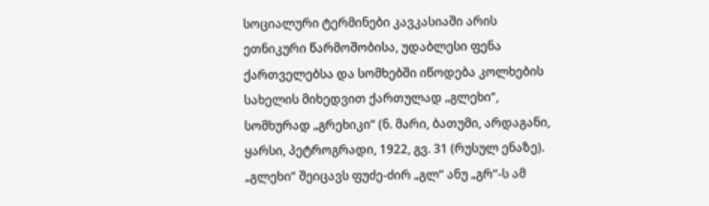სოციალური ტერმინები კავკასიაში არის ეთნიკური წარმოშობისა, უდაბლესი ფენა ქართველებსა და სომხებში იწოდება კოლხების სახელის მიხედვით ქართულად „გლეხი“, სომხურად „გრეხიკი“ (ნ. მარი, ბათუმი, არდაგანი, ყარსი, პეტროგრადი, 1922, გვ. 31 (რუსულ ენაზე). „გლეხი“ შეიცავს ფუძე-ძირ „გლ“ ანუ „გრ“-ს ამ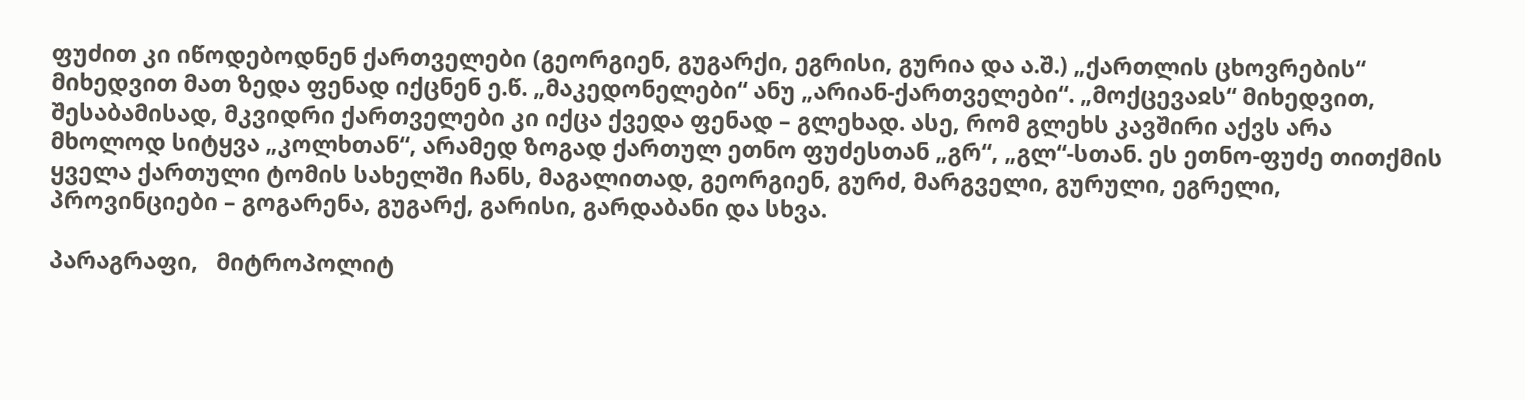ფუძით კი იწოდებოდნენ ქართველები (გეორგიენ, გუგარქი, ეგრისი, გურია და ა.შ.) „ქართლის ცხოვრების“ მიხედვით მათ ზედა ფენად იქცნენ ე.წ. „მაკედონელები“ ანუ „არიან-ქართველები“. „მოქცევაჲს“ მიხედვით, შესაბამისად, მკვიდრი ქართველები კი იქცა ქვედა ფენად – გლეხად. ასე, რომ გლეხს კავშირი აქვს არა მხოლოდ სიტყვა „კოლხთან“, არამედ ზოგად ქართულ ეთნო ფუძესთან „გრ“, „გლ“-სთან. ეს ეთნო-ფუძე თითქმის ყველა ქართული ტომის სახელში ჩანს, მაგალითად, გეორგიენ, გურძ, მარგველი, გურული, ეგრელი, პროვინციები – გოგარენა, გუგარქ, გარისი, გარდაბანი და სხვა.

პარაგრაფი,   მიტროპოლიტ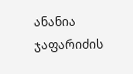ანანია ჯაფარიძის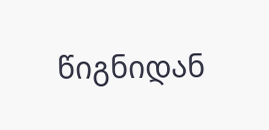წიგნიდან